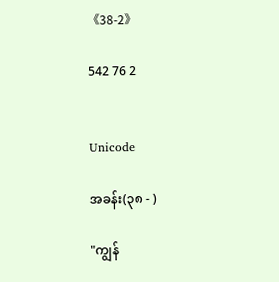《38-2》

542 76 2


Unicode

အခန်း(၃၈ - )

"ကျွန်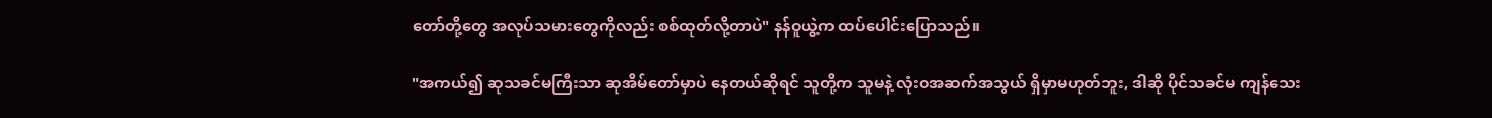တော်တို့တွေ အလုပ်သမားတွေကိုလည်း စစ်ထုတ်လို့တာပဲ" နန်ဝူယွဲ့က ထပ်ပေါင်းပြောသည်။

"အကယ်၍ ဆုသခင်မကြီးသာ ဆုအိမ်တော်မှာပဲ နေတယ်ဆိုရင် သူတို့က သူမနဲ့ လုံးဝအဆက်အသွယ် ရှိမှာမဟုတ်ဘူး, ဒါဆို ပိုင်သခင်မ ကျန်သေး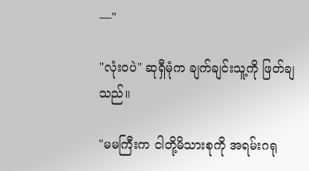—"

"လုံးဝပဲ" ဆုရှီမုံက ချက်ချင်းသူ့ကို ဖြတ်ချသည်။

"မမကြီးက ငါတို့မိသားစုကို အရမ်းဂရု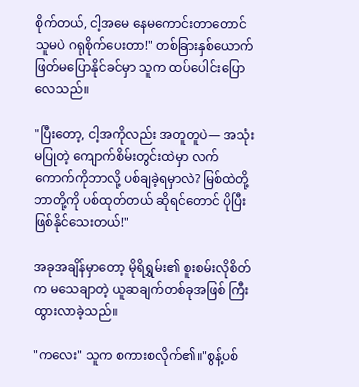စိုက်တယ်, ငါ့အမေ နေမကောင်းတာတောင် သူမပဲ ဂရုစိုက်ပေးတာ!" တစ်ခြားနှစ်ယောက် ဖြတ်မပြောနိုင်ခင်မှာ သူက ထပ်ပေါင်းပြောလေသည်။

"ပြီးတော့, ငါ့အကိုလည်း အတူတူပဲ— အသုံးမပြုတဲ့ ကျောက်စိမ်းတွင်းထဲမှာ လက်ကောက်ကိုဘာလို့ ပစ်ချခဲ့ရမှာလဲ? မြစ်ထဲတို့ဘာတို့ကို ပစ်ထုတ်တယ် ဆိုရင်တောင် ပိုပြီး ဖြစ်နိုင်သေးတယ်!"

အခုအချိန်မှာတော့ မိုရိရွှမ်း၏ စူးစမ်းလိုစိတ်က မသေချာတဲ့ ယူဆချက်တစ်ခုအဖြစ် ကြီးထွားလာခဲ့သည်။

"ကလေး" သူက စကားစလိုက်၏။"စွန့်ပစ်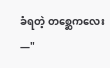ခံရတဲ့ တစ္ဆေကလေး—"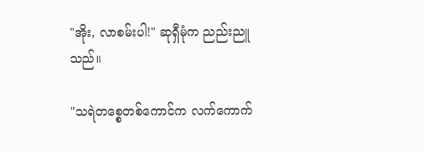"အိုး, လာစမ်းပါ!" ဆုရှီမုံက ညည်းညူသည်။

"သရဲတစ္စေတစ်ကောင်က လက်ကောက်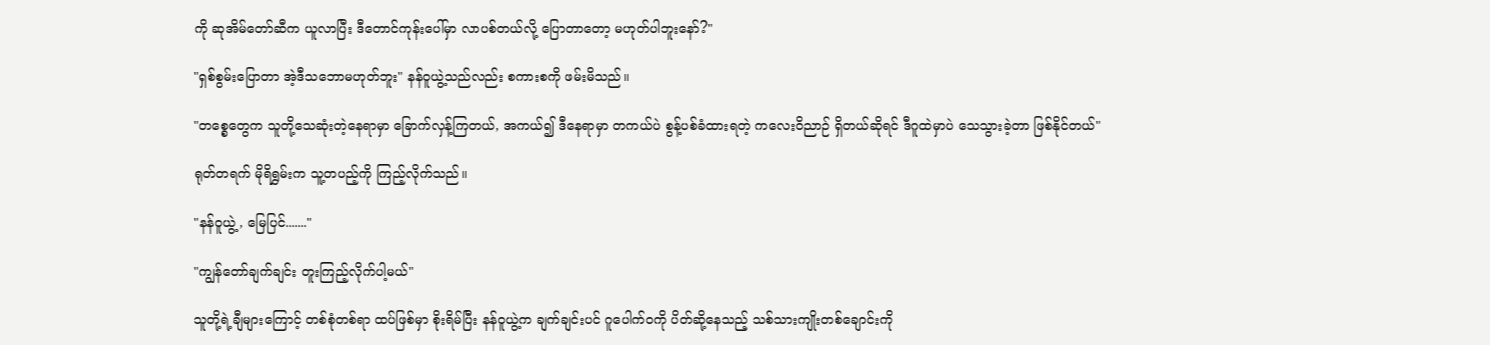ကို ဆုအိမ်တော်ဆီက ယူလာပြီး ဒီတောင်ကုန်းပေါ်မှာ လာပစ်တယ်လို့ ပြောတာတော့ မဟုတ်ပါဘူးနော်?"

"ရှစ်စွမ်းပြောတာ အဲ့ဒီသဘောမဟုတ်ဘူး" နန်ဝူယွဲ့သည်လည်း စကားစကို ဖမ်းမိသည်။

"တစ္စေတွေက သူတို့သေဆုံးတဲ့နေရာမှာ ခြောက်လှန့်ကြတယ်, အကယ်၍ ဒီနေရာမှာ တကယ်ပဲ စွန့်ပစ်ခံထားရတဲ့ ကလေးဝိညာဉ် ရှိတယ်ဆိုရင် ဒီဂူထဲမှာပဲ သေသွားခဲ့တာ ဖြစ်နိုင်တယ်"

ရုတ်တရက် မိုရိရွှမ်းက သူ့တပည့်ကို ကြည့်လိုက်သည်။

"နန်ဝူယွဲ့, မြေပြင်......."

"ကျွန်တော်ချက်ချင်း တူးကြည့်လိုက်ပါ့မယ်"

သူတို့ရဲ့ချီများကြောင့် တစ်စုံတစ်ရာ ထပ်ဖြစ်မှာ စိုးရိမ်ပြီး နန်ဝူယွဲ့က ချက်ချင်းပင် ဂူပေါက်ဝကို ပိတ်ဆို့နေသည့် သစ်သားကျိုးတစ်ချောင်းကို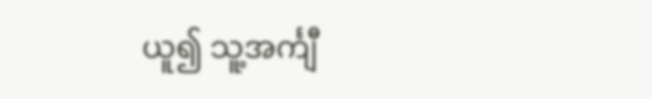ယူ၍ သူ့အင်္ကျီ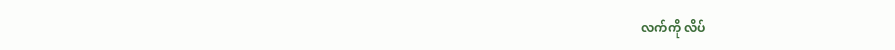လက်ကို လိပ်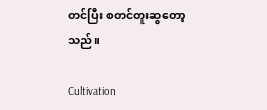တင်ပြီး စတင်တူးဆွတော့သည်။

Cultivation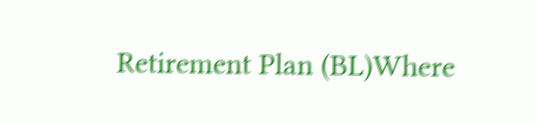Retirement Plan (BL)Where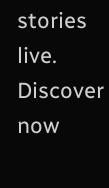stories live. Discover now